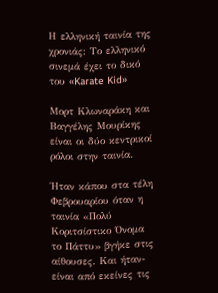Η ελληνική ταινία της χρονιάς: Το ελληνικό σινεμά έχει το δικό του «Karate Kid»

Mορτ Κλωναράκη και Βαγγέλης Μουρίκης είναι οι δύο κεντρικοί ρόλοι στην ταινία.

Ήταν κάπου στα τέλη Φεβρουαρίου όταν η ταινία «Πολύ Κοριτσίστικο Όνομα το Πάττυ» βγήκε στις αίθουσες. Και ήταν-είναι από εκείνες τις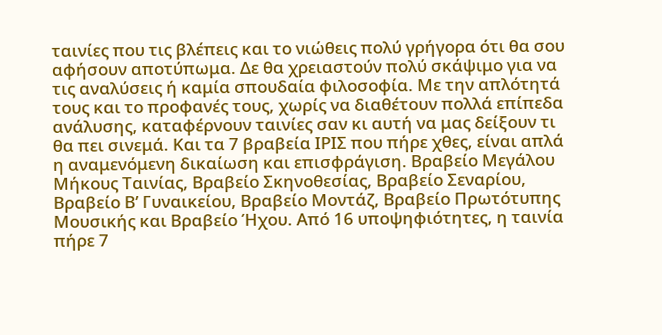ταινίες που τις βλέπεις και το νιώθεις πολύ γρήγορα ότι θα σου αφήσουν αποτύπωμα. Δε θα χρειαστούν πολύ σκάψιμο για να τις αναλύσεις ή καμία σπουδαία φιλοσοφία. Με την απλότητά τους και το προφανές τους, χωρίς να διαθέτουν πολλά επίπεδα ανάλυσης, καταφέρνουν ταινίες σαν κι αυτή να μας δείξουν τι θα πει σινεμά. Και τα 7 βραβεία ΙΡΙΣ που πήρε χθες, είναι απλά η αναμενόμενη δικαίωση και επισφράγιση. Βραβείο Μεγάλου Μήκους Ταινίας, Βραβείο Σκηνοθεσίας, Βραβείο Σεναρίου, Βραβείο Β’ Γυναικείου, Βραβείο Μοντάζ, Βραβείο Πρωτότυπης Μουσικής και Βραβείο Ήχου. Από 16 υποψηφιότητες, η ταινία πήρε 7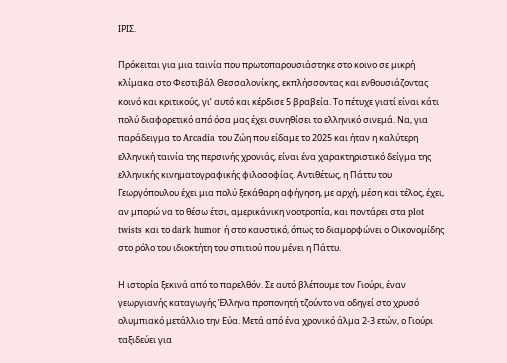ΙΡΙΣ.

Πρόκειται για μια ταινία που πρωτοπαρουσιάστηκε στο κοινο σε μικρή κλίμακα στο Φεστιβάλ Θεσσαλονίκης, εκπλήσσοντας και ενθουσιάζοντας κοινό και κριτικούς, γι’ αυτό και κέρδισε 5 βραβεία. Το πέτυχε γιατί είναι κάτι πολύ διαφορετικό από όσα μας έχει συνηθίσει το ελληνικό σινεμά. Να, για παράδειγμα το Arcadia του Ζώη που είδαμε το 2025 και ήταν η καλύτερη ελληνική ταινία της περσινής χρονιάς, είναι ένα χαρακτηριστικό δείγμα της ελληνικής κινηματογραφικής φιλοσοφίας. Αντιθέτως, η Πάττυ του Γεωργόπουλου έχει μια πολύ ξεκάθαρη αφήγηση, με αρχή, μέση και τέλος, έχει, αν μπορώ να το θέσω έτσι, αμερικάνικη νοοτροπία, και ποντάρει στα plot twists και το dark humor ή στο καυστικό, όπως το διαμορφώνει ο Οικονομίδης στο ρόλο του ιδιοκτήτη του σπιτιού που μένει η Πάττυ.

Η ιστορία ξεκινά από το παρελθόν. Σε αυτό βλέπουμε τον Γιούρι, έναν γεωργιανής καταγωγής Έλληνα προπονητή τζούντο να οδηγεί στο χρυσό ολυμπιακό μετάλλιο την Εύα. Μετά από ένα χρονικό άλμα 2-3 ετών, ο Γιούρι ταξιδεύει για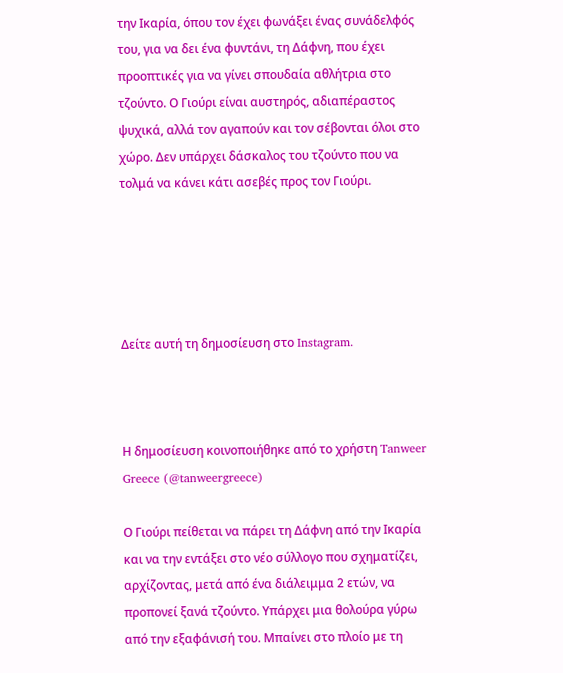την Ικαρία, όπου τον έχει φωνάξει ένας συνάδελφός του, για να δει ένα φυντάνι, τη Δάφνη, που έχει προοπτικές για να γίνει σπουδαία αθλήτρια στο τζούντο. Ο Γιούρι είναι αυστηρός, αδιαπέραστος ψυχικά, αλλά τον αγαπούν και τον σέβονται όλοι στο χώρο. Δεν υπάρχει δάσκαλος του τζούντο που να τολμά να κάνει κάτι ασεβές προς τον Γιούρι.





Δείτε αυτή τη δημοσίευση στο Instagram.



Η δημοσίευση κοινοποιήθηκε από το χρήστη Tanweer Greece (@tanweergreece)

Ο Γιούρι πείθεται να πάρει τη Δάφνη από την Ικαρία και να την εντάξει στο νέο σύλλογο που σχηματίζει, αρχίζοντας, μετά από ένα διάλειμμα 2 ετών, να προπονεί ξανά τζούντο. Υπάρχει μια θολούρα γύρω από την εξαφάνισή του. Μπαίνει στο πλοίο με τη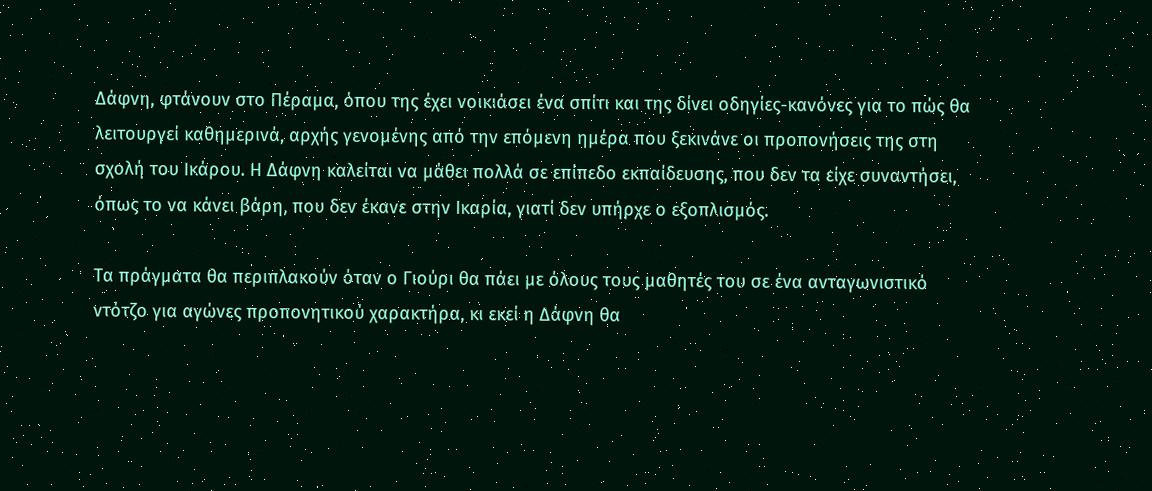Δάφνη, φτάνουν στο Πέραμα, όπου της έχει νοικιάσει ένα σπίτι και της δίνει οδηγίες-κανόνες για το πώς θα λειτουργεί καθημερινά, αρχής γενομένης από την επόμενη ημέρα που ξεκινάνε οι προπονήσεις της στη σχολή του Ικάρου. Η Δάφνη καλείται να μάθει πολλά σε επίπεδο εκπαίδευσης, που δεν τα είχε συναντήσει, όπως το να κάνει βάρη, που δεν έκανε στην Ικαρία, γιατί δεν υπήρχε ο εξοπλισμός.

Τα πράγματα θα περιπλακούν όταν ο Γιούρι θα πάει με όλους τους μαθητές του σε ένα ανταγωνιστικό ντότζο για αγώνες προπονητικού χαρακτήρα, κι εκεί η Δάφνη θα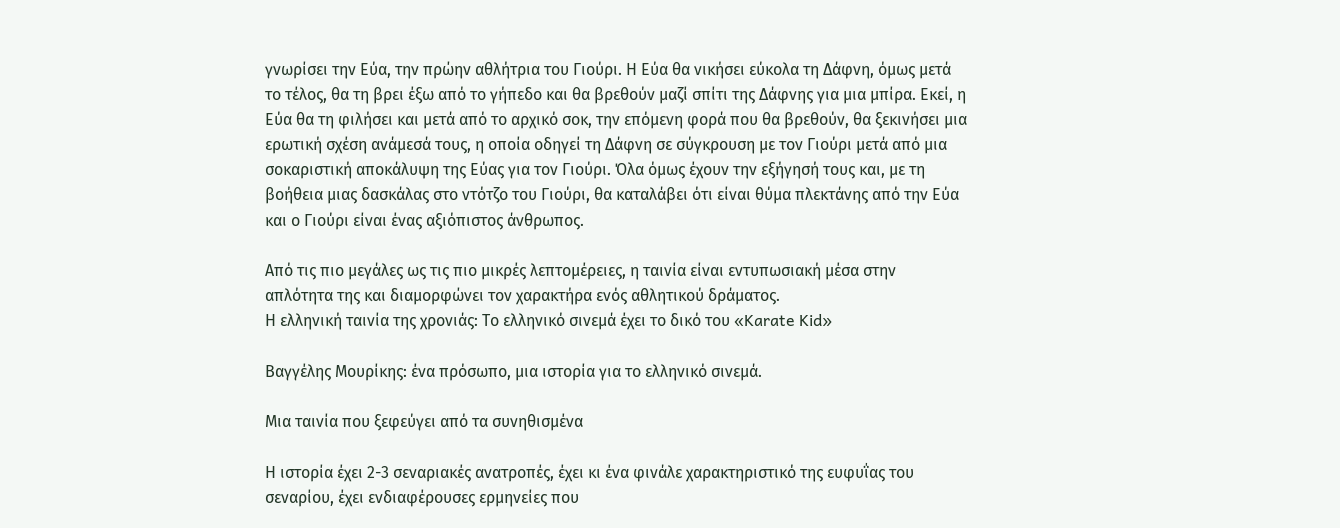γνωρίσει την Εύα, την πρώην αθλήτρια του Γιούρι. Η Εύα θα νικήσει εύκολα τη Δάφνη, όμως μετά το τέλος, θα τη βρει έξω από το γήπεδο και θα βρεθούν μαζί σπίτι της Δάφνης για μια μπίρα. Εκεί, η Εύα θα τη φιλήσει και μετά από το αρχικό σοκ, την επόμενη φορά που θα βρεθούν, θα ξεκινήσει μια ερωτική σχέση ανάμεσά τους, η οποία οδηγεί τη Δάφνη σε σύγκρουση με τον Γιούρι μετά από μια σοκαριστική αποκάλυψη της Εύας για τον Γιούρι. Όλα όμως έχουν την εξήγησή τους και, με τη βοήθεια μιας δασκάλας στο ντότζο του Γιούρι, θα καταλάβει ότι είναι θύμα πλεκτάνης από την Εύα και ο Γιούρι είναι ένας αξιόπιστος άνθρωπος.

Από τις πιο μεγάλες ως τις πιο μικρές λεπτομέρειες, η ταινία είναι εντυπωσιακή μέσα στην απλότητα της και διαμορφώνει τον χαρακτήρα ενός αθλητικού δράματος.
Η ελληνική ταινία της χρονιάς: Το ελληνικό σινεμά έχει το δικό του «Karate Kid»

Βαγγέλης Μουρίκης: ένα πρόσωπο, μια ιστορία για το ελληνικό σινεμά.

Μια ταινία που ξεφεύγει από τα συνηθισμένα

Η ιστορία έχει 2-3 σεναριακές ανατροπές, έχει κι ένα φινάλε χαρακτηριστικό της ευφυΐας του σεναρίου, έχει ενδιαφέρουσες ερμηνείες που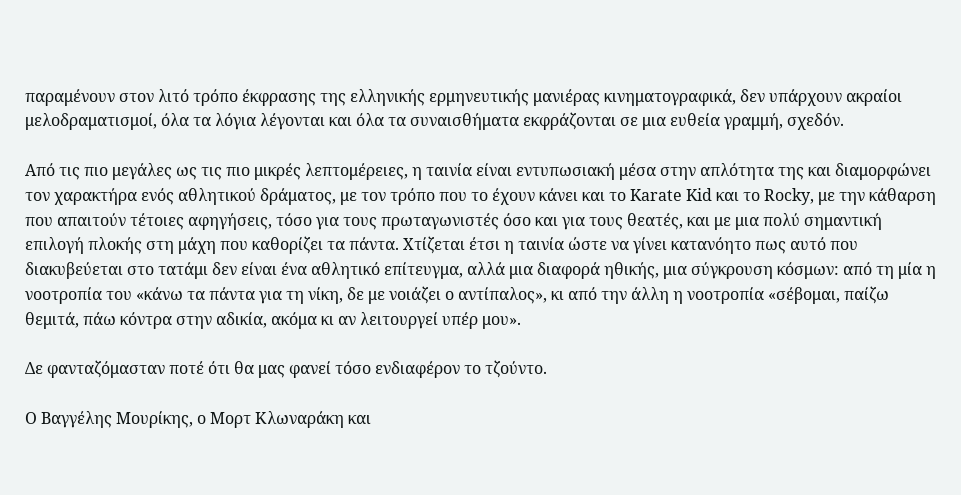παραμένουν στον λιτό τρόπο έκφρασης της ελληνικής ερμηνευτικής μανιέρας κινηματογραφικά, δεν υπάρχουν ακραίοι μελοδραματισμοί, όλα τα λόγια λέγονται και όλα τα συναισθήματα εκφράζονται σε μια ευθεία γραμμή, σχεδόν.

Από τις πιο μεγάλες ως τις πιο μικρές λεπτομέρειες, η ταινία είναι εντυπωσιακή μέσα στην απλότητα της και διαμορφώνει τον χαρακτήρα ενός αθλητικού δράματος, με τον τρόπο που το έχουν κάνει και το Karate Kid και το Rocky, με την κάθαρση που απαιτούν τέτοιες αφηγήσεις, τόσο για τους πρωταγωνιστές όσο και για τους θεατές, και με μια πολύ σημαντική επιλογή πλοκής στη μάχη που καθορίζει τα πάντα. Χτίζεται έτσι η ταινία ώστε να γίνει κατανόητο πως αυτό που διακυβεύεται στο τατάμι δεν είναι ένα αθλητικό επίτευγμα, αλλά μια διαφορά ηθικής, μια σύγκρουση κόσμων: από τη μία η νοοτροπία του «κάνω τα πάντα για τη νίκη, δε με νοιάζει ο αντίπαλος», κι από την άλλη η νοοτροπία «σέβομαι, παίζω θεμιτά, πάω κόντρα στην αδικία, ακόμα κι αν λειτουργεί υπέρ μου».

Δε φανταζόμασταν ποτέ ότι θα μας φανεί τόσο ενδιαφέρον το τζούντο.

Ο Βαγγέλης Μουρίκης, ο Μορτ Κλωναράκη και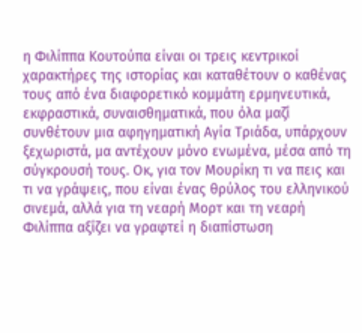η Φιλίππα Κουτούπα είναι οι τρεις κεντρικοί χαρακτήρες της ιστορίας και καταθέτουν ο καθένας τους από ένα διαφορετικό κομμάτη ερμηνευτικά, εκφραστικά, συναισθηματικά, που όλα μαζί συνθέτουν μια αφηγηματική Αγία Τριάδα, υπάρχουν ξεχωριστά, μα αντέχουν μόνο ενωμένα, μέσα από τη σύγκρουσή τους. Οκ, για τον Μουρίκη τι να πεις και τι να γράψεις, που είναι ένας θρύλος του ελληνικού σινεμά, αλλά για τη νεαρή Μορτ και τη νεαρή Φιλίππα αξίζει να γραφτεί η διαπίστωση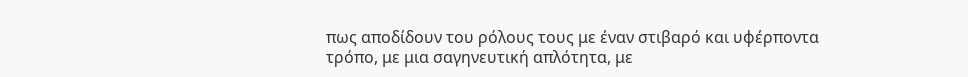πως αποδίδουν του ρόλους τους με έναν στιβαρό και υφέρποντα τρόπο, με μια σαγηνευτική απλότητα, με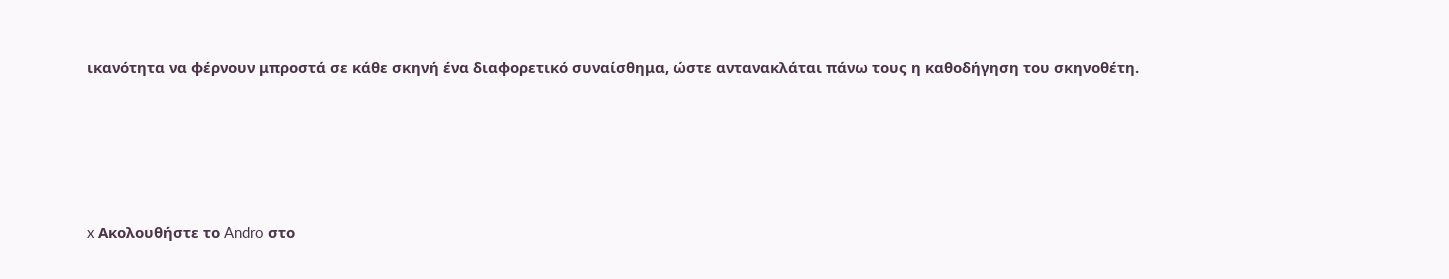ικανότητα να φέρνουν μπροστά σε κάθε σκηνή ένα διαφορετικό συναίσθημα, ώστε αντανακλάται πάνω τους η καθοδήγηση του σκηνοθέτη.





x Ακολουθήστε το Andro στο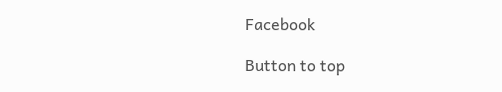Facebook

Button to top